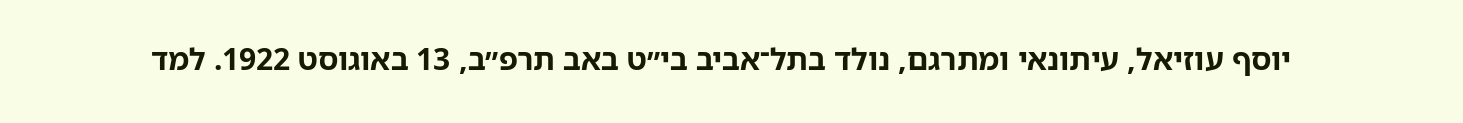יוסף עוזיאל, עיתונאי ומתרגם, נולד בתל־אביב בי״ט באב תרפ״ב, 13 באוגוסט 1922. למד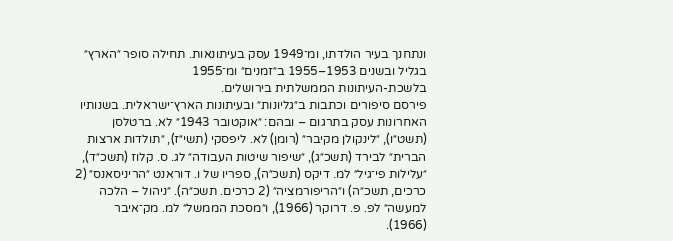ונתחנך בעיר הולדתו, ומ־1949 עסק בעיתונאות. תחילה סופר ״הארץ״ בגליל ובשנים 1953–1955 ב״זמנים״ ומ־1955
בלשכת-העיתונות הממשלתית בירושלים.
פירסם סיפורים וכתבות ב״גליונות״ ובעיתונות הארץ־ישראלית. בשנותיו האחרונות עסק בתרגום – ובהם: ״אוקטובר 1943״ לא. ברטלסן (תשט״ו), ״לינקולן מקיבר״ (רומן) לא. ליפסקי (תשי״ז), ״תולדות ארצות הברית״ לבירד (תשכ״ג), ״שיפור שיטות העבודה״ לג. ס. קלוז (תשכ״ד), ״עלילות פי־גיל״ למ. דיקס (תשכ״ה), ספריו של ו. דוראנט ״הריניסאנס״ (2 כרכים, תשכ״ה) ו״הריפורמציה״ (2 כרכים. תשכ״ה). ״ניהול – הלכה למעשה״ לפ. פ. דרוקר (1966), ו״מסכת הממשל״ למ. מק־איבר (1966).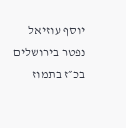יוסף עוזיאל נפטר בירושלים בכ״ז בתמוז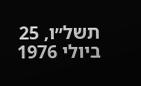תשל״ו, 25 ביולי 1976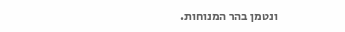ונטמן בהר המנוחות.